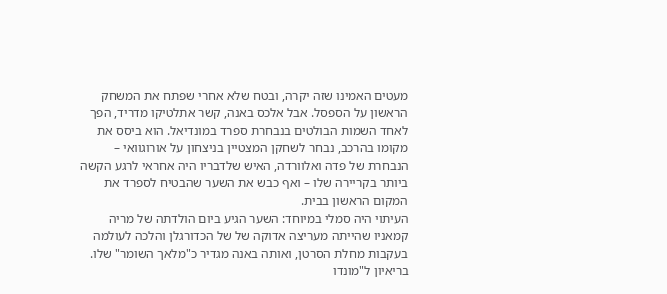מעטים האמינו שזה יקרה, ובטח שלא אחרי שפתח את המשחק הראשון על הספסל. אבל אלכס באנה, קשר אתלטיקו מדריד, הפך לאחד השמות הבולטים בנבחרת ספרד במונדיאל. הוא ביסס את מקומו בהרכב, נבחר לשחקן המצטיין בניצחון על אורוגוואי – הנבחרת של פדה ואלוורדה, האיש שלדבריו היה אחראי לרגע הקשה ביותר בקריירה שלו – ואף כבש את השער שהבטיח לספרד את המקום הראשון בבית.
העיתוי היה סמלי במיוחד: השער הגיע ביום הולדתה של מריה קמאניו שהייתה מעריצה אדוקה של של הכדורגלן והלכה לעולמה בעקבות מחלת הסרטן, ואותה באנה מגדיר כ"מלאך השומר" שלו. בריאיון ל"מונדו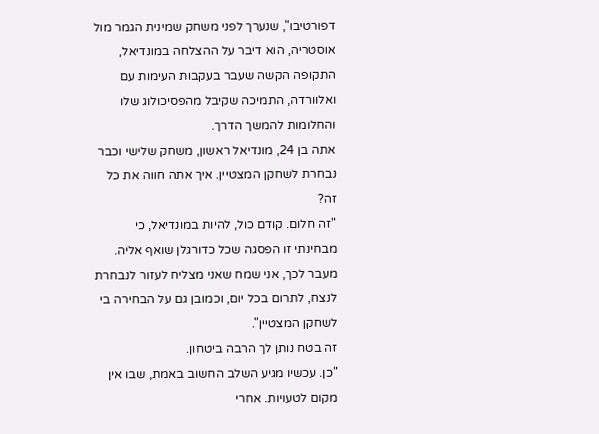דפורטיבו", שנערך לפני משחק שמינית הגמר מול אוסטריה, הוא דיבר על ההצלחה במונדיאל, התקופה הקשה שעבר בעקבות העימות עם ואלוורדה, התמיכה שקיבל מהפסיכולוג שלו והחלומות להמשך הדרך.
אתה בן 24, מונדיאל ראשון, משחק שלישי וכבר נבחרת לשחקן המצטיין. איך אתה חווה את כל זה?
"זה חלום. קודם כול, להיות במונדיאל, כי מבחינתי זו הפסגה שכל כדורגלן שואף אליה. מעבר לכך, אני שמח שאני מצליח לעזור לנבחרת לנצח, לתרום בכל יום, וכמובן גם על הבחירה בי לשחקן המצטיין".
זה בטח נותן לך הרבה ביטחון.
"כן. עכשיו מגיע השלב החשוב באמת, שבו אין מקום לטעויות. אחרי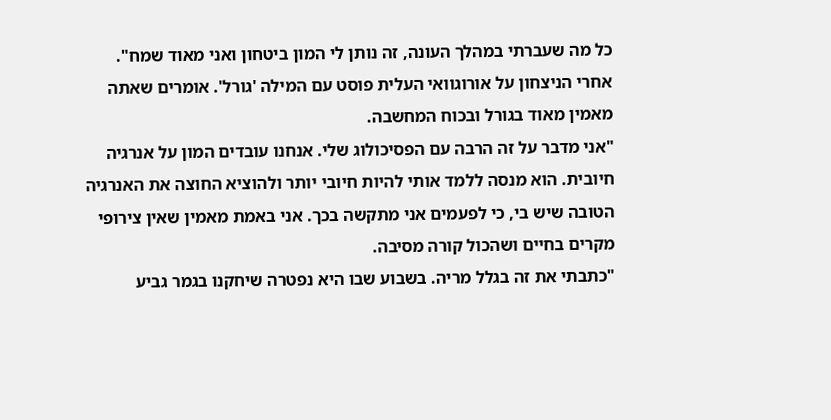כל מה שעברתי במהלך העונה, זה נותן לי המון ביטחון ואני מאוד שמח".
אחרי הניצחון על אורוגוואי העלית פוסט עם המילה 'גורל'. אומרים שאתה מאמין מאוד בגורל ובכוח המחשבה.
"אני מדבר על זה הרבה עם הפסיכולוג שלי. אנחנו עובדים המון על אנרגיה חיובית. הוא מנסה ללמד אותי להיות חיובי יותר ולהוציא החוצה את האנרגיה הטובה שיש בי, כי לפעמים אני מתקשה בכך. אני באמת מאמין שאין צירופי מקרים בחיים ושהכול קורה מסיבה.
"כתבתי את זה בגלל מריה. בשבוע שבו היא נפטרה שיחקנו בגמר גביע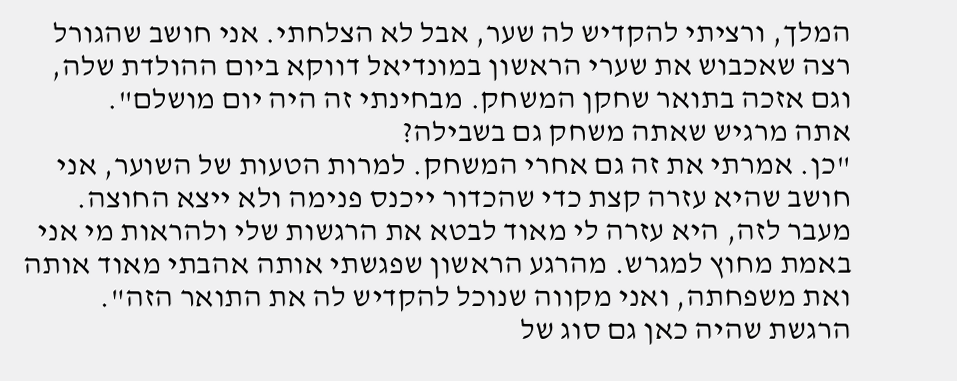המלך, ורציתי להקדיש לה שער, אבל לא הצלחתי. אני חושב שהגורל רצה שאכבוש את שערי הראשון במונדיאל דווקא ביום ההולדת שלה, וגם אזכה בתואר שחקן המשחק. מבחינתי זה היה יום מושלם".
אתה מרגיש שאתה משחק גם בשבילה?
"כן. אמרתי את זה גם אחרי המשחק. למרות הטעות של השוער, אני חושב שהיא עזרה קצת כדי שהכדור ייכנס פנימה ולא ייצא החוצה. מעבר לזה, היא עזרה לי מאוד לבטא את הרגשות שלי ולהראות מי אני באמת מחוץ למגרש. מהרגע הראשון שפגשתי אותה אהבתי מאוד אותה ואת משפחתה, ואני מקווה שנוכל להקדיש לה את התואר הזה".
הרגשת שהיה כאן גם סוג של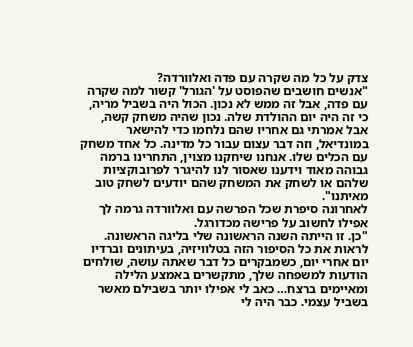צדק על כל מה שקרה עם פדה ואלוורדה?
"אנשים חושבים שהפוסט על 'הגורל' קשור למה שקרה עם פדה, אבל זה ממש לא נכון. הכול היה בשביל מריה, כי זה היה יום ההולדת שלה. נכון שהיה משחק קשה, אבל אמרתי גם אחריו שהם נלחמו כדי להישאר במונדיאל, וזה דבר עצום עבור כל מדינה. כל אחד משחק עם הכלים שלו. אנחנו שיחקנו מצוין, התחרינו ברמה גבוהה מאוד וידענו שאסור לנו להיגרר לפרובוקציות שלהם או לשחק את המשחק שהם יודעים לשחק טוב מאיתנו".
לאחרונה סיפרת שכל הפרשה עם ואלוורדה גרמה לך אפילו לחשוב על פרישה מכדורגל.
"כן. זו הייתה השנה הראשונה שלי בליגה הראשונה. לראות את כל הסיפור הזה בטלוויזיה, בעיתונים וברדיו יום אחרי יום, כשמבקרים כל דבר שאתה עושה, שולחים הודעות למשפחה שלך, מתקשרים באמצע הלילה ומאיימים ברצח… כאב לי אפילו יותר בשבילם מאשר בשביל עצמי. כבר היה לי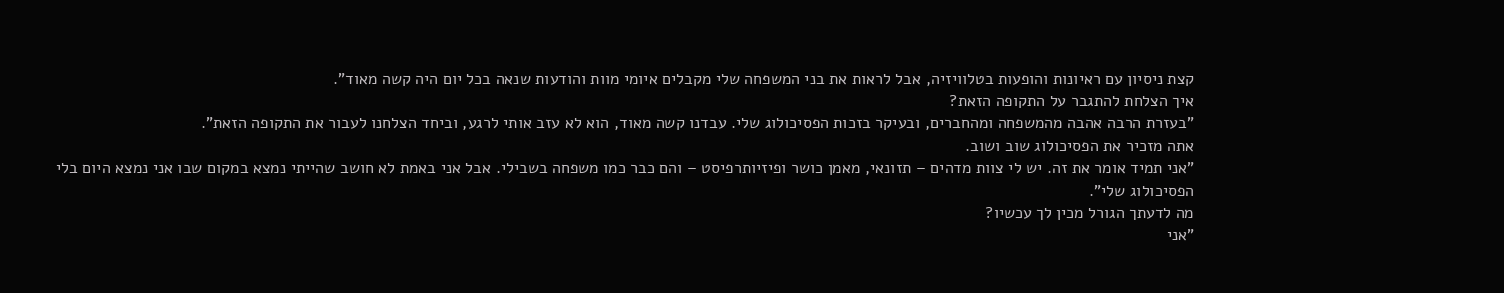קצת ניסיון עם ראיונות והופעות בטלוויזיה, אבל לראות את בני המשפחה שלי מקבלים איומי מוות והודעות שנאה בכל יום היה קשה מאוד".
איך הצלחת להתגבר על התקופה הזאת?
"בעזרת הרבה אהבה מהמשפחה ומהחברים, ובעיקר בזכות הפסיכולוג שלי. עבדנו קשה מאוד, הוא לא עזב אותי לרגע, וביחד הצלחנו לעבור את התקופה הזאת".
אתה מזכיר את הפסיכולוג שוב ושוב.
"אני תמיד אומר את זה. יש לי צוות מדהים – תזונאי, מאמן כושר ופיזיותרפיסט – והם כבר כמו משפחה בשבילי. אבל אני באמת לא חושב שהייתי נמצא במקום שבו אני נמצא היום בלי הפסיכולוג שלי".
מה לדעתך הגורל מכין לך עכשיו?
"אני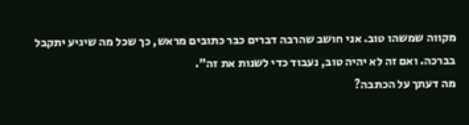מקווה שמשהו טוב. אני חושב שהרבה דברים כבר כתובים מראש, כך שכל מה שיגיע יתקבל בברכה. ואם זה לא יהיה טוב, נעבוד כדי לשנות את זה".
מה דעתך על הכתבה?